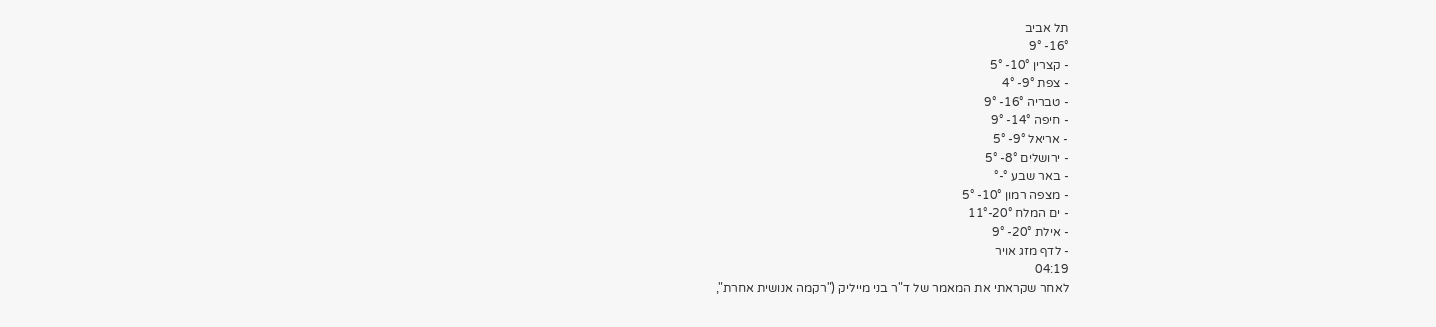תל אביב
16°- 9°
- קצרין 10°- 5°
- צפת 9°- 4°
- טבריה 16°- 9°
- חיפה 14°- 9°
- אריאל 9°- 5°
- ירושלים 8°- 5°
- באר שבע °-°
- מצפה רמון 10°- 5°
- ים המלח 20°-11°
- אילת 20°- 9°
- לדף מזג אויר
04:19
לאחר שקראתי את המאמר של ד"ר בני מייליק ("רקמה אנושית אחרת",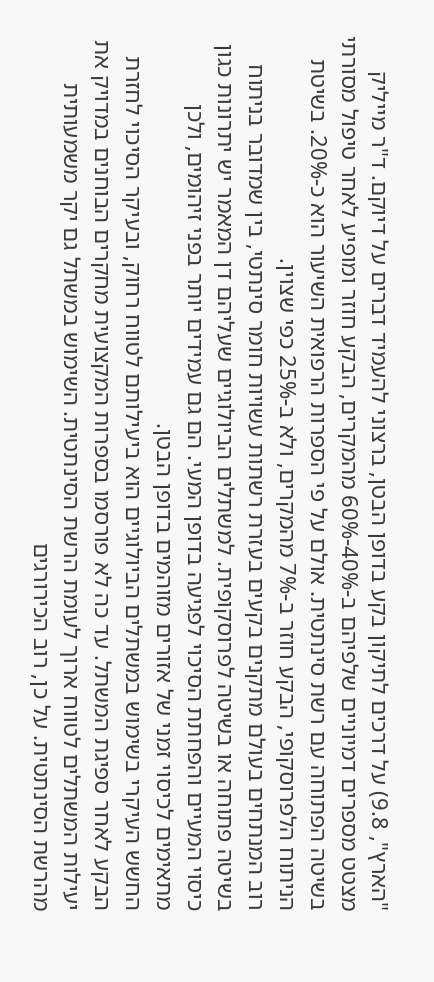"הארץ", 9.8) על דרכים לתיקון בקע בדופן הבטן, ברצוני להעמיד דברים על דיוקם. ד"ר מייליק מצטט מספרים דמיוניים שלפיהם ב-40%-60% מהמקרים, הבקע חוזר ומופיע לאחר טיפול מסורתי בשיטה הפתוחה עם רשת סינתטית. אולם על פי הספרות הרפואית השיעור הוא כ-20%. בשיטת הניתוח הלפרוסקופי, הבקע חוזר ב-7% מהמקרים, ולא ב-25% כפי שצוין.
רוב המנתחים בעולם מתקנים בקעים בעזרת רשתות עשויות חומר סינתטי, בין שמדובר בניתוח בשיטה פתוחה או בשיטה לפרוסקופית. למשתלים הביולוגיים שעליהם דן המאמר יש יתרונות כגון כיסוי המעיים והפחתת הסיכוי לפגיעה בדופן המעי. הם גם עמידים יותר בפני זיהומים, ולכן מתאימים לכיסוי זמני של אזורים מזוהמים בדופן הבטן.
החשש העיקרי בשימוש במשתלים הביולוגיים הוא ביעילותם לטווח רחוק, ובעיקר הסיכוי לחזרת הבקע לאחר ספיגת המשתל. עד כה לא פורסמו בספרות המקצועית מחקרים הבוחנים במדויק את יעילות המשתלים לטווח ארוך לעומת הרשת הסינתטית. השימוש במשתל גם יקר משמעותית מהרשת הסינתטית. על כן, רוב הכירורגים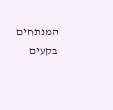המנתחים בקעים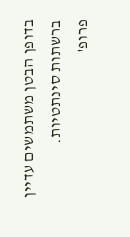בדופן הבטן משתמשים עדיין ברשתות סינתטיות.
פרופ'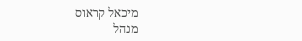מיכאל קראוס
מנהל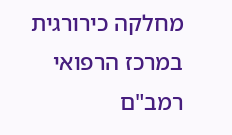מחלקה כירורגית במרכז הרפואי רמב"ם